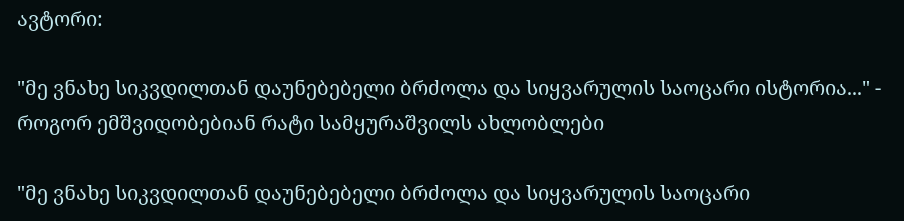ავტორი:

"მე ვნახე სიკვდილთან დაუნებებელი ბრძოლა და სიყვარულის საოცარი ისტორია..." - როგორ ემშვიდობებიან რატი სამყურაშვილს ახლობლები

"მე ვნახე სიკვდილთან დაუნებებელი ბრძოლა და სიყვარულის საოცარი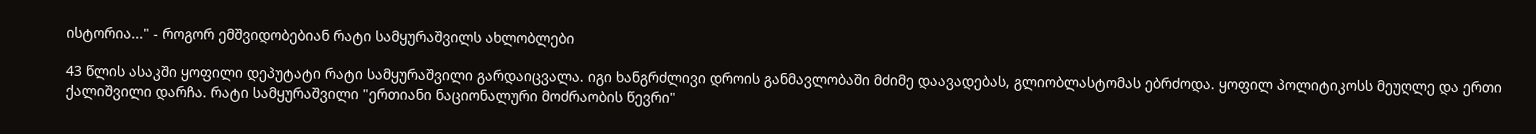ისტორია..." - როგორ ემშვიდობებიან რატი სამყურაშვილს ახლობლები

43 წლის ასაკში ყოფილი დეპუტატი რატი სამყურაშვილი გარდაიცვალა. იგი ხანგრძლივი დროის განმავლობაში მძიმე დაავადებას, გლიობლასტომას ებრძოდა. ყოფილ პოლიტიკოსს მეუღლე და ერთი ქალიშვილი დარჩა. რატი სამყურაშვილი "ერთიანი ნაციონალური მოძრაობის წევრი"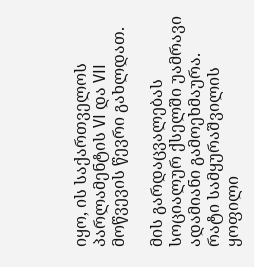იყო, ის საქართველოს პარლამენტის VI და VII მოწვევის წევრი გახლდათ.

მის გარდაცვალებას სოციალურ ქსელში უამრავი ადამიანი გამოეხმაურა. რატი სამყურაშვილის ყოფილი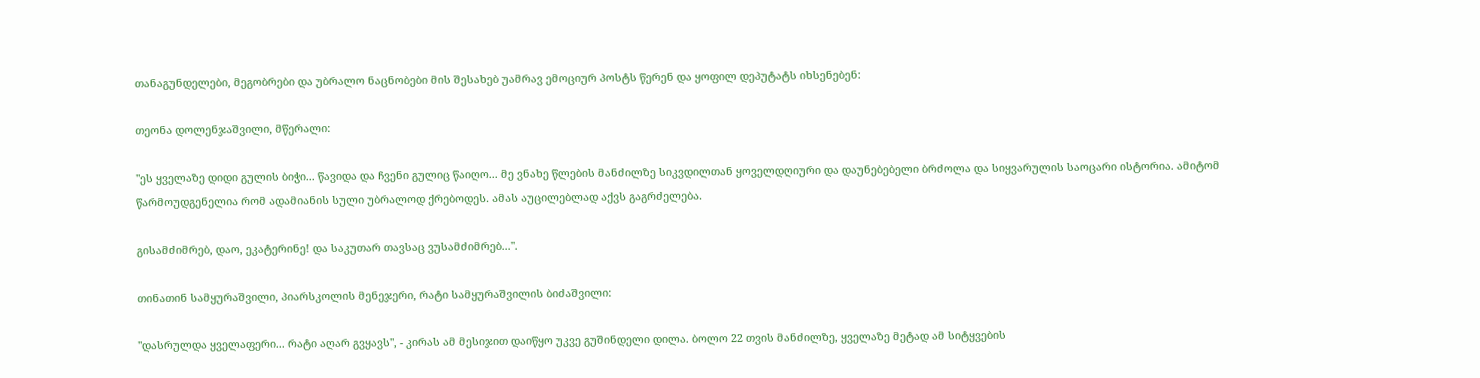თანაგუნდელები, მეგობრები და უბრალო ნაცნობები მის შესახებ უამრავ ემოციურ პოსტს წერენ და ყოფილ დეპუტატს იხსენებენ:

თეონა დოლენჯაშვილი, მწერალი:

"ეს ყველაზე დიდი გულის ბიჭი... წავიდა და ჩვენი გულიც წაიღო... მე ვნახე წლების მანძილზე სიკვდილთან ყოველდღიური და დაუნებებელი ბრძოლა და სიყვარულის საოცარი ისტორია. ამიტომ წარმოუდგენელია რომ ადამიანის სული უბრალოდ ქრებოდეს. ამას აუცილებლად აქვს გაგრძელება.

გისამძიმრებ, დაო, ეკატერინე! და საკუთარ თავსაც ვუსამძიმრებ...".

თინათინ სამყურაშვილი, პიარსკოლის მენეჯერი, რატი სამყურაშვილის ბიძაშვილი:

"დასრულდა ყველაფერი... რატი აღარ გვყავს", - კირას ამ მესიჯით დაიწყო უკვე გუშინდელი დილა. ბოლო 22 თვის მანძილზე, ყველაზე მეტად ამ სიტყვების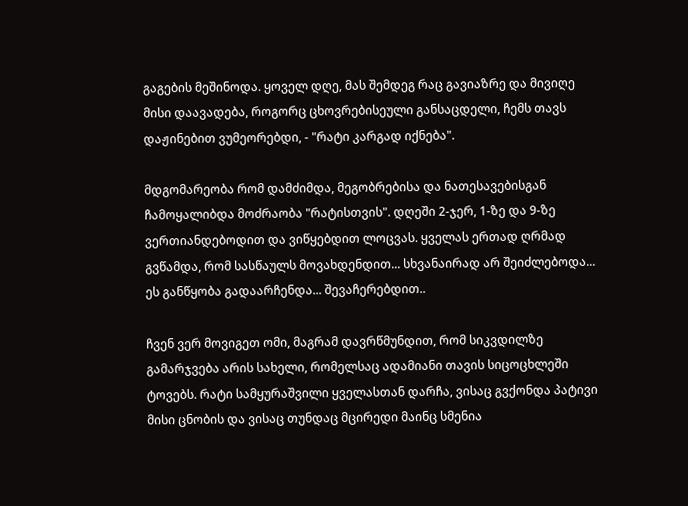გაგების მეშინოდა. ყოველ დღე, მას შემდეგ რაც გავიაზრე და მივიღე მისი დაავადება, როგორც ცხოვრებისეული განსაცდელი, ჩემს თავს დაჟინებით ვუმეორებდი, - "რატი კარგად იქნება".

მდგომარეობა რომ დამძიმდა, მეგობრებისა და ნათესავებისგან ჩამოყალიბდა მოძრაობა "რატისთვის". დღეში 2-ჯერ, 1-ზე და 9-ზე ვერთიანდებოდით და ვიწყებდით ლოცვას. ყველას ერთად ღრმად გვწამდა, რომ სასწაულს მოვახდენდით... სხვანაირად არ შეიძლებოდა... ეს განწყობა გადაარჩენდა... შევაჩერებდით..

ჩვენ ვერ მოვიგეთ ომი, მაგრამ დავრწმუნდით, რომ სიკვდილზე გამარჯვება არის სახელი, რომელსაც ადამიანი თავის სიცოცხლეში ტოვებს. რატი სამყურაშვილი ყველასთან დარჩა, ვისაც გვქონდა პატივი მისი ცნობის და ვისაც თუნდაც მცირედი მაინც სმენია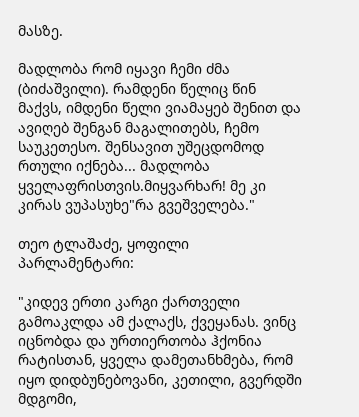მასზე.

მადლობა რომ იყავი ჩემი ძმა (ბიძაშვილი). რამდენი წელიც წინ მაქვს, იმდენი წელი ვიამაყებ შენით და ავიღებ შენგან მაგალითებს, ჩემო საუკეთესო. შენსავით უშეცდომოდ რთული იქნება... მადლობა ყველაფრისთვის.მიყვარხარ! მე კი კირას ვუპასუხე"რა გვეშველება."

თეო ტლაშაძე, ყოფილი პარლამენტარი:

"კიდევ ერთი კარგი ქართველი გამოაკლდა ამ ქალაქს, ქვეყანას. ვინც იცნობდა და ურთიერთობა ჰქონია რატისთან, ყველა დამეთანხმება, რომ იყო დიდბუნებოვანი, კეთილი, გვერდში მდგომი,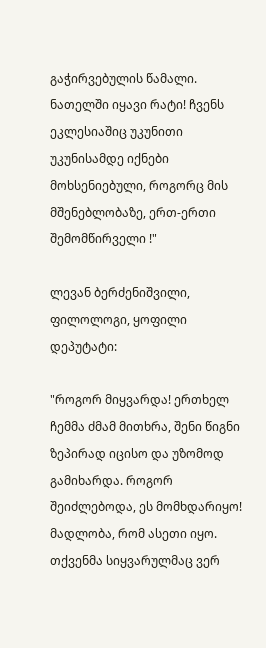გაჭირვებულის წამალი. ნათელში იყავი რატი! ჩვენს ეკლესიაშიც უკუნითი უკუნისამდე იქნები მოხსენიებული, როგორც მის მშენებლობაზე, ერთ-ერთი შემომწირველი !"

ლევან ბერძენიშვილი, ფილოლოგი, ყოფილი დეპუტატი:

"როგორ მიყვარდა! ერთხელ ჩემმა ძმამ მითხრა, შენი წიგნი ზეპირად იცისო და უზომოდ გამიხარდა. როგორ შეიძლებოდა, ეს მომხდარიყო! მადლობა, რომ ასეთი იყო. თქვენმა სიყვარულმაც ვერ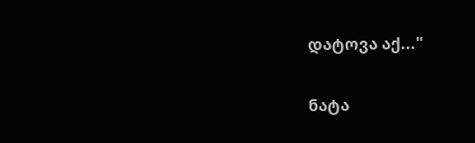დატოვა აქ..."

ნატა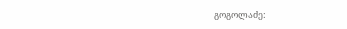გოგოლაძე: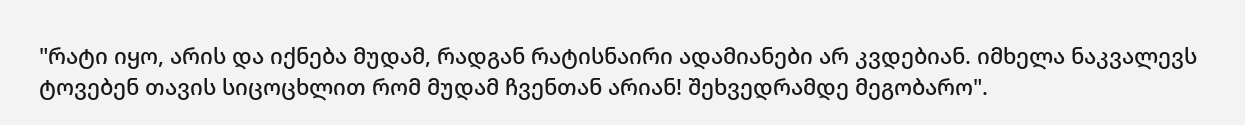"რატი იყო, არის და იქნება მუდამ, რადგან რატისნაირი ადამიანები არ კვდებიან. იმხელა ნაკვალევს ტოვებენ თავის სიცოცხლით რომ მუდამ ჩვენთან არიან! შეხვედრამდე მეგობარო".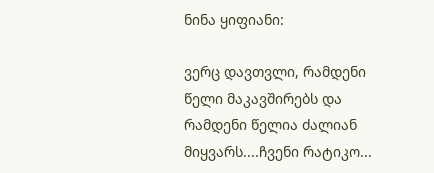ნინა ყიფიანი:

ვერც დავთვლი, რამდენი წელი მაკავშირებს და რამდენი წელია ძალიან მიყვარს....ჩვენი რატიკო...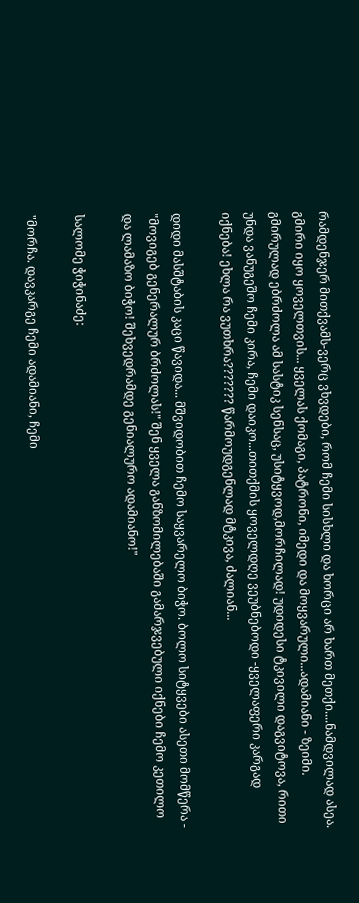რამდენჯერ მითქვამს-ვერც ვხვდები, რომ ჩემი სისხლი და ხორცი არ ხართ მეთქი....ნამდვილად ასეა. გმირი იყო ყოველთვის... ყველას ქომაგი, პატრონი, იმედი და მოყვარული...ადამიანი - ზეიმი. გმირულად ებრძოლა ამ სასტიკ სენსაც, უსიტყვოდ,მორჩილად! უდიდესი ტკივილი დაგვიტოვა, რითი უნდა ვანუგეშო ჩემი კირა, ჩემი დაიკო...თითქმის ყოველდღე ვეუბნებოდი -ყველაფერი კარგად იქნება! ეხლა რა ვუთხრა??????? წარმოუდგენლად მტკივა, ძალიან...

დიდი მასშტაბის კაცი წავიდა... მშვიდობით ჩემო საყვარელო ბიჭო. ბოლო სიტყვები ასეთი მომწერა - "მოვიგებ გენერალურ ბრძოლას!" შენ ყველა განზომილებაში გამარჯვებული იქნები ჩემო კეთილო და ლამაზო ბიჭო! შეხვედრამდე გენიალურო ადამიანო!"

სალომე ჭიჭინაძე:

"მორჩა. დავკარგე ჩემი ადამიანი, ჩემი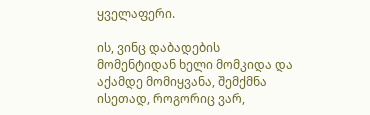ყველაფერი.

ის, ვინც დაბადების მომენტიდან ხელი მომკიდა და აქამდე მომიყვანა, შემქმნა ისეთად, როგორიც ვარ,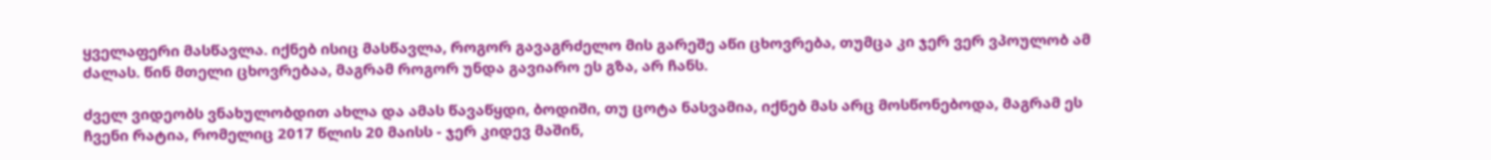ყველაფერი მასწავლა. იქნებ ისიც მასწავლა, როგორ გავაგრძელო მის გარეშე აწი ცხოვრება, თუმცა კი ჯერ ვერ ვპოულობ ამ ძალას. წინ მთელი ცხოვრებაა, მაგრამ როგორ უნდა გავიარო ეს გზა, არ ჩანს.

ძველ ვიდეობს ვნახულობდით ახლა და ამას წავაწყდი, ბოდიში, თუ ცოტა ნასვამია, იქნებ მას არც მოსწონებოდა, მაგრამ ეს ჩვენი რატია, რომელიც 2017 წლის 20 მაისს - ჯერ კიდევ მაშინ,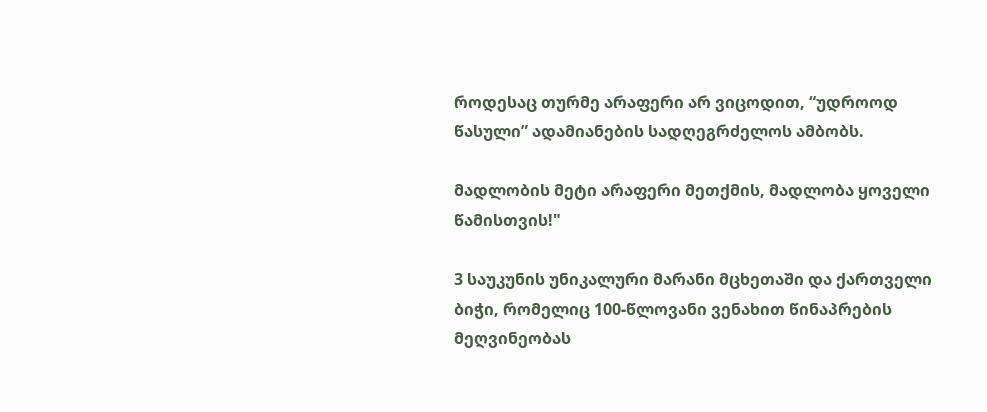როდესაც თურმე არაფერი არ ვიცოდით, “უდროოდ წასული” ადამიანების სადღეგრძელოს ამბობს.

მადლობის მეტი არაფერი მეთქმის, მადლობა ყოველი წამისთვის!"

3 საუკუნის უნიკალური მარანი მცხეთაში და ქართველი ბიჭი, რომელიც 100-წლოვანი ვენახით წინაპრების მეღვინეობას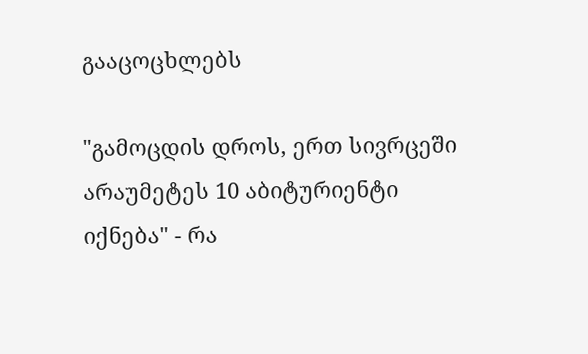გააცოცხლებს

"გამოცდის დროს, ერთ სივრცეში არაუმეტეს 10 აბიტურიენტი იქნება" - რა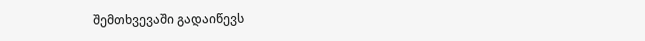შემთხვევაში გადაიწევს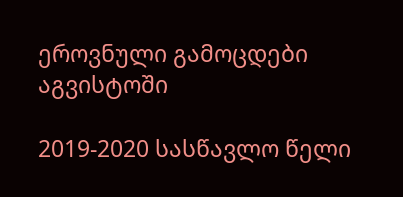ეროვნული გამოცდები აგვისტოში

2019-2020 სასწავლო წელი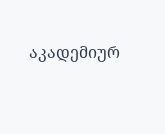აკადემიურ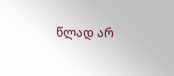წლად არ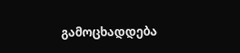გამოცხადდება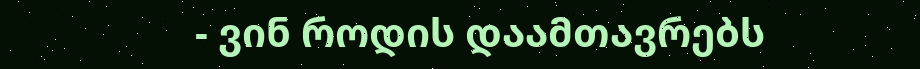- ვინ როდის დაამთავრებს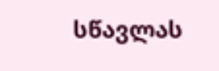სწავლას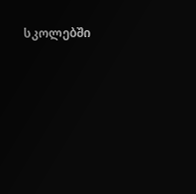სკოლებში